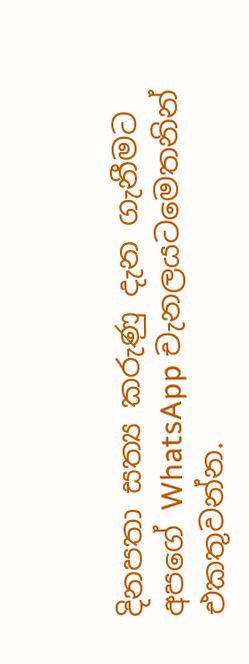දිනපතා සත්‍ය කරුණු දැන ගැනීමට අපගේ WhatsApp චැනලයටමෙතනින් එකතුවන්න.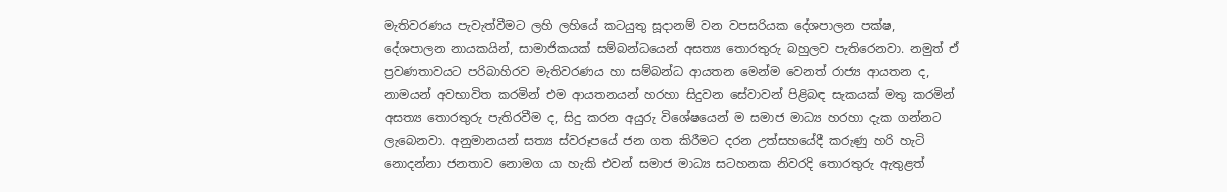මැතිවරණය පැවැත්වීමට ලහි ලහියේ කටයුතු සූදානම් වන වපසරියක දේශපාලන පක්ෂ, දේශපාලන නායකයින්, සාමාජිකයක් සම්බන්ධයෙන් අසත්‍ය තොරතුරු බහුලව පැතිරෙනවා. නමුත් ඒ ප්‍රවණතාවයට පරිබාහිරව මැතිවරණය හා සම්බන්ධ ආයතන මෙන්ම වෙනත් රාජ්‍ය ආයතන ද, නාමයන් අවභාවිත කරමින් එම ආයතනයන් හරහා සිදුවන සේවාවන් පිළිබඳ සැකයක් මතු කරමින් අසත්‍ය තොරතුරු පැතිරවීම ද, සිදු කරන අයුරු විශේෂයෙන් ම සමාජ මාධ්‍ය හරහා දැක ගන්නට ලැබෙනවා. අනුමානයන් සත්‍ය ස්වරූපයේ ජන ගත කිරීමට දරන උත්සහයේදී කරුණු හරි හැටි නොදන්නා ජනතාව නොමග යා හැකි එවන් සමාජ මාධ්‍ය සටහනක නිවරදි තොරතුරු ඇතුළත්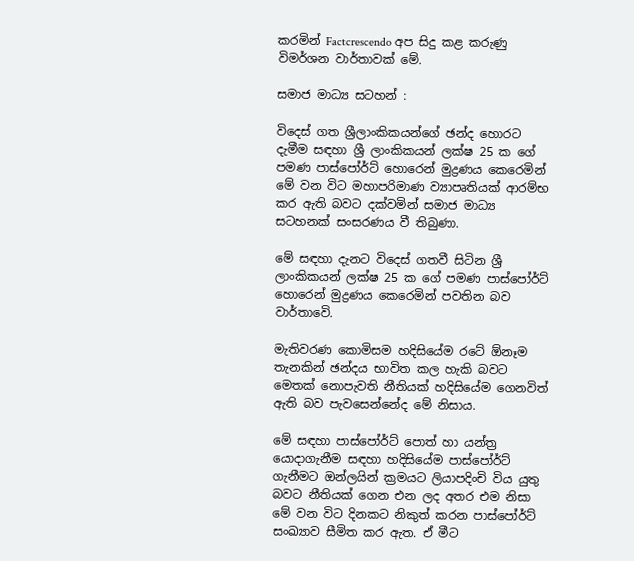කරමින් Factcrescendo අප සිදු කළ කරුණු විමර්ශන වාර්තාවක් මේ.

සමාජ මාධ්‍ය සටහන් :

විදෙස් ගත ශ්‍රීලාංකිකයන්ගේ ඡන්ද හොරට දැමීම සඳහා ශ්‍රී ලාංකිකයන් ලක්ෂ 25 ක ගේ පමණ පාස්පෝර්ට් හොරෙන් මුද්‍රණය කෙරෙමින් මේ වන විට මහාපරිමාණ ව්‍යාපෘතියක් ආරම්භ කර ඇති බවට දක්වමින් සමාජ මාධ්‍ය සටහනක් සංසරණය වී තිබුණා.

මේ සඳහා දැනට විදෙස් ගතවී සිටින ශ්‍රී ලාංකිකයන් ලක්ෂ 25 ක ගේ පමණ පාස්පෝර්ට් හොරෙන් මුද්‍රණය කෙරෙමින් පවතින බව වාර්තාවෙි.

මැතිවරණ කොමිසම හදිසියේම රටේ ඕනෑම තැනකින් ඡන්දය භාවිත කල හැකි බවට මෙතක් නොපැවති නීතියක් හදිසියේම ගෙනවිත් ඇති බව පැවසෙන්නේද මේ නිසාය.

මේ සඳහා පාස්පෝර්ට් පොත් හා යන්ත්‍ර යොදාගැනීම සඳහා හදිසියේම පාස්පෝර්ට් ගැනීමට ඔන්ලයින් ක්‍රමයට ලියාපදිංචි විය යුතු බවට නීතියක් ගෙන එන ලද අතර එම නිසා මේ වන විට දිනකට නිකුත් කරන පාස්පෝර්ට් සංඛ්‍යාව සීමිත කර ඇත. ඒ මීට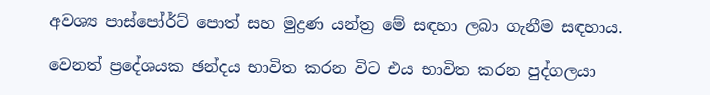අවශ්‍ය පාස්පෝර්ට් පොත් සහ මුද්‍රණ යන්ත්‍ර මේ සඳහා ලබා ගැනීම සඳහාය.

වෙනත් ප්‍රදේශයක ඡන්දය භාවිත කරන විට එය භාවිත කරන පුද්ගලයා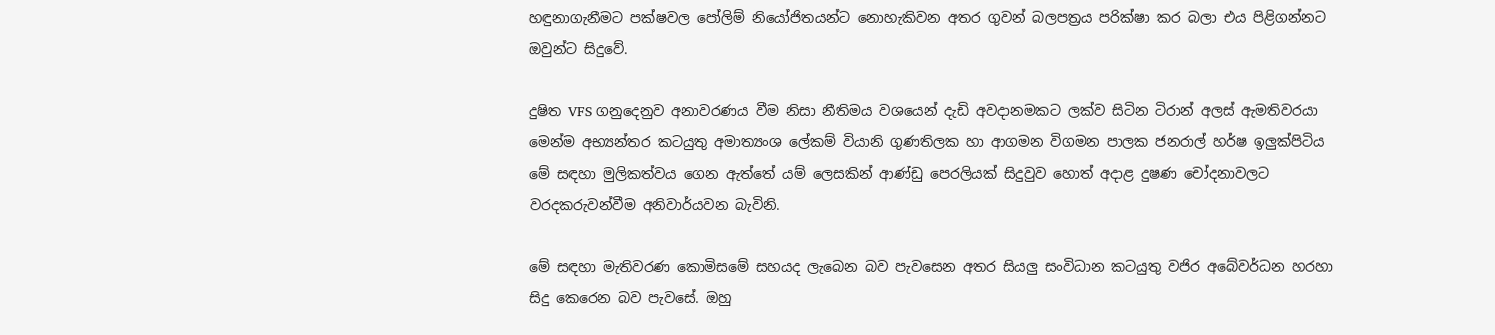හඳුනාගැනීමට පක්ෂවල පෝලිම් නියෝජිතයන්ට නොහැකිවන අතර ගුවන් බලපත්‍රය පරික්ෂා කර බලා එය පිළිගන්නට ඔවුන්ට සිදුවේ.

දුෂිත VFS ගනුදෙනුව අනාවරණය වීම නිසා නීතිමය වශයෙන් දැඩි අවදානමකට ලක්ව සිටින ටිරාන් අලස් ඇමතිවරයා මෙන්ම අභ්‍යන්තර කටයුතු අමාත්‍යංශ ලේකම් වියානි ගුණතිලක හා ආගමන විගමන පාලක ජනරාල් හර්ෂ ඉලුක්පිටිය මේ සඳහා මුලිකත්වය ගෙන ඇත්තේ යම් ලෙසකින් ආණ්ඩු පෙරලියක් සිදුවුව හොත් අදාළ දුෂණ චෝදනාවලට වරදකරුවන්වීම අනිවාර්යවන බැවිනි.

මේ සඳහා මැතිවරණ කොමිසමේ සහයද ලැබෙන බව පැවසෙන අතර සියලු සංවිධාන කටයුතු වජිර අබේවර්ධන හරහා සිදු කෙරෙන බව පැවසේ. ඔහු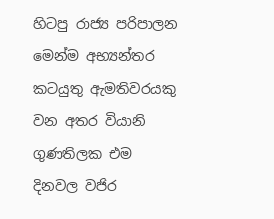හිටපු රාජ්‍ය පරිපාලන මෙන්ම අභ්‍යන්තර කටයුතු ඇමතිවරයකු වන අතර වියානි ගුණතිලක එම දිනවල වජිර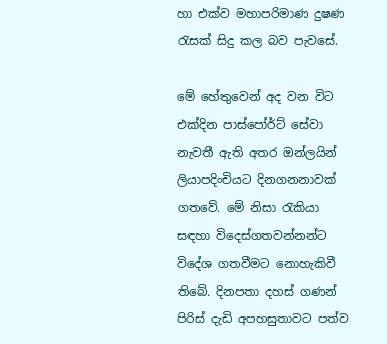හා එක්ව මහාපරිමාණ දුෂණ රැසක් සිදු කල බව පැවසේ.

මේ හේතුවෙන් අද වන විට එක්දින පාස්පෝර්ට් සේවා නැවතී ඇති අතර ඔන්ලයින් ලියාපදිංචියට දිනගනනාවක් ගතවේ. මේ නිසා රැකියා සඳහා විදෙස්ගතවන්නන්ට විදේශ ගතවීමට නොහැකිවී තිබේ. දිනපතා දහස් ගණන් පිරිස් දැඩි අපහසුතාවට පත්ව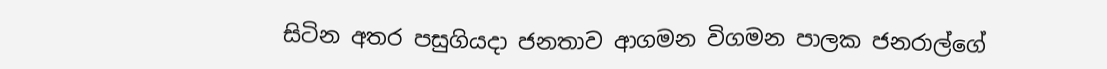සිටින අතර පසුගියදා ජනතාව ආගමන විගමන පාලක ජනරාල්ගේ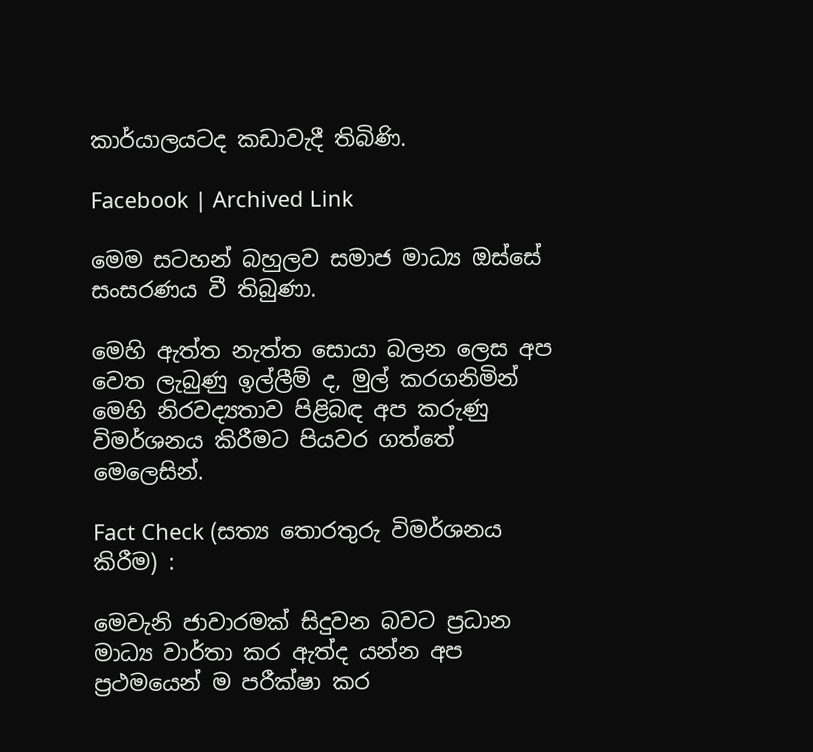කාර්යාලයටද කඩාවැදී තිබිණි.

Facebook | Archived Link

මෙම සටහන් බහුලව සමාජ මාධ්‍ය ඔස්සේ සංසරණය වී තිබුණා.

මෙහි ඇත්ත නැත්ත සොයා බලන ලෙස අප වෙත ලැබුණු ඉල්ලීම් ද, මුල් කරගනිමින් මෙහි නිරවද්‍යතාව පිළිබඳ අප කරුණු විමර්ශනය කිරීමට පියවර ගත්තේ මෙලෙසින්.

Fact Check (සත්‍ය තොරතුරු විමර්ශනය කිරීම) :

මෙවැනි ජාවාරමක් සිදුවන බවට ප්‍රධාන මාධ්‍ය වාර්තා කර ඇත්ද යන්න අප ප්‍රථමයෙන් ම පරීක්ෂා කර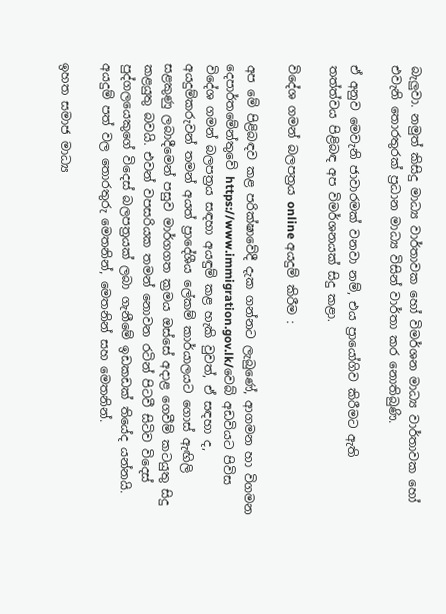බැලුවා. නමුත් කිසිදු මාධ්‍ය වාර්තාවක හෝ විමර්ශන මාධ්‍ය වාර්තාවක හෝ එවැනි තොරතුරක් ප්‍රධාන මාධ්‍ය විසින් වාර්තා කර නොතිබුණි.

ඒ අනුව මෙවැනි ජාවාරමක් වනවා නම්, එය ප්‍රායෝගිව කිරීමට ඇති තත්ත්වය පිළිබඳ අප විමර්ශනයක් සිදු කළා.

විදේශ ගමන් බලපත්‍රය online අයදුම් කිරීම :

අප මේ පිළිබඳව කළ පරික්ෂාවේදී දැක ගන්නට ලැබුණේ, ආගමන හා විගමන දෙපාර්තමේන්තුවේ https://www.immigration.gov.lk/වෙබ් අඩවියට පිවිස විදේශ ගමන් බලපත්‍රය සඳහා අයඳුම් කළ හැකි වුවත්, ඒ සඳහා ද, අයදුම්කරුවන් තමන් අයත් ප්‍රාදේශීය ලේකම් කාර්යාලයට ගොස් ඇඟිලි සළකුණු ලබාදීමෙන් පසුව මාර්ගගත ක්‍රමය ඔස්සේ අදාළ ගෙවීම් කටයුතු සිදු කළයුතු බවයි. එවන් වපසරියක තමන් නොවන රටින් පිටවී සිටිව විදෙස් පුද්ගලයෙකුගේ විදෙස් බලපත්‍රයක් ලබා ගැනීමේ ඉඩකඩක් තියේද යන්නයි. අයදුම් පත් වල තොරතුරු මෙතනින්, මෙතනින් සහ මෙතනින්.

ඉහත සමාජ මාධ්‍ය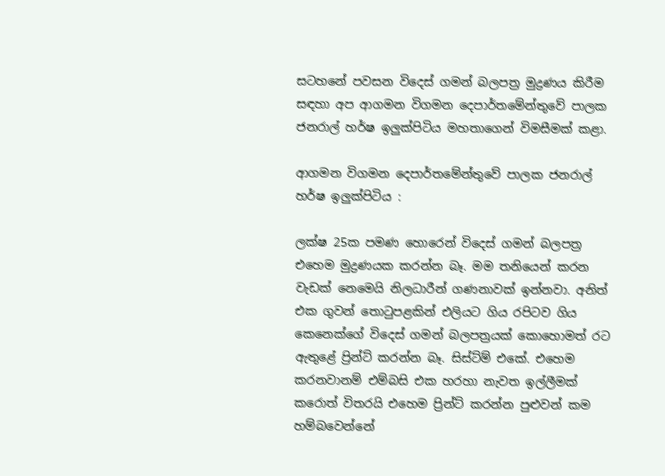සටහනේ පවසන විදෙස් ගමන් බලපත්‍ර මුද්‍රණය කිරීම සඳහා අප ආගමන විගමන දෙපාර්තමේන්තුවේ පාලක ජනරාල් හර්ෂ ඉලුක්පිටිය මහතාගෙන් විමසීමක් කළා.

ආගමන විගමන දෙපාර්තමේන්තුවේ පාලක ජනරාල් හර්ෂ ඉලුක්පිටිය :

ලක්ෂ 25ක පමණ හොරෙන් විදෙස් ගමන් බලපත්‍ර එහෙම මුද්‍රණයක කරන්න බෑ. මම තනියෙන් කරන වැඩක් නෙමෙයි නිලධාරීන් ගණනාවක් ඉන්නවා. අනිත් එක ගුවන් තොටුපළකින් එලියට ගිය රපිටව ගිය කෙනෙක්ගේ විදෙස් ගමන් බලපත්‍රයක් කොහොමත් රට ඇතුළේ ප්‍රින්ට් කරන්න බෑ. සිස්ට්ම් එකේ. එහෙම කරනවානම් එම්බසි එක හරහා නැවත ඉල්ලීමක් කරොත් විතරයි එහෙම ප්‍රින්ට් කරන්න පුළුවන් කම හම්බවෙන්නේ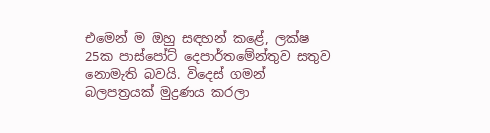එමෙන් ම ඔහු සඳහන් කළේ, ලක්ෂ 25ක පාස්පෝට් දෙපාර්තමේන්තුව සතුව නොමැති බවයි. විදෙස් ගමන් බලපත්‍රයක් මුද්‍රණය කරලා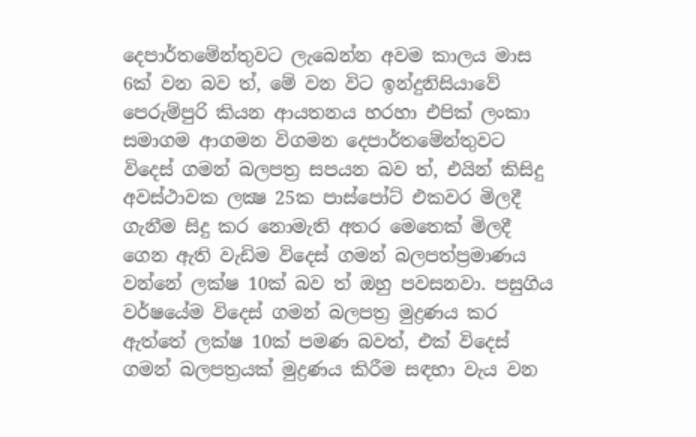දෙපාර්තමේන්තුවට ලැබෙන්න අවම කාලය මාස 6ක් වන බව ත්, මේ වන විට ඉන්දුනිසියාවේ පෙරුම්පුරි කියන ආයතනය හරහා එපික් ලංකා සමාගම ආගමන විගමන දෙපාර්තමේන්තුවට විදෙස් ගමන් බලපත්‍ර සපයන බව ත්, එයින් කිසිදු අවස්ථාවක ලක්‍ෂ 25ක පාස්පෝට් එකවර මිලදී ගැනීම සිදු කර නොමැති අතර මෙතෙක් මිලදී ගෙන ඇති වැඩිම විදෙස් ගමන් බලපත්‍ප්‍රමාණය වන්නේ ලක්ෂ 10ක් බව ත් ඔහු පවසනවා. පසුගිය වර්ෂයේම විදෙස් ගමන් බලපත්‍ර මුද්‍රණය කර ඇත්තේ ලක්ෂ 10ක් පමණ බවත්, එක් විදෙස් ගමන් බලපත්‍රයක් මුද්‍රණය කිරීම සඳහා වැය වන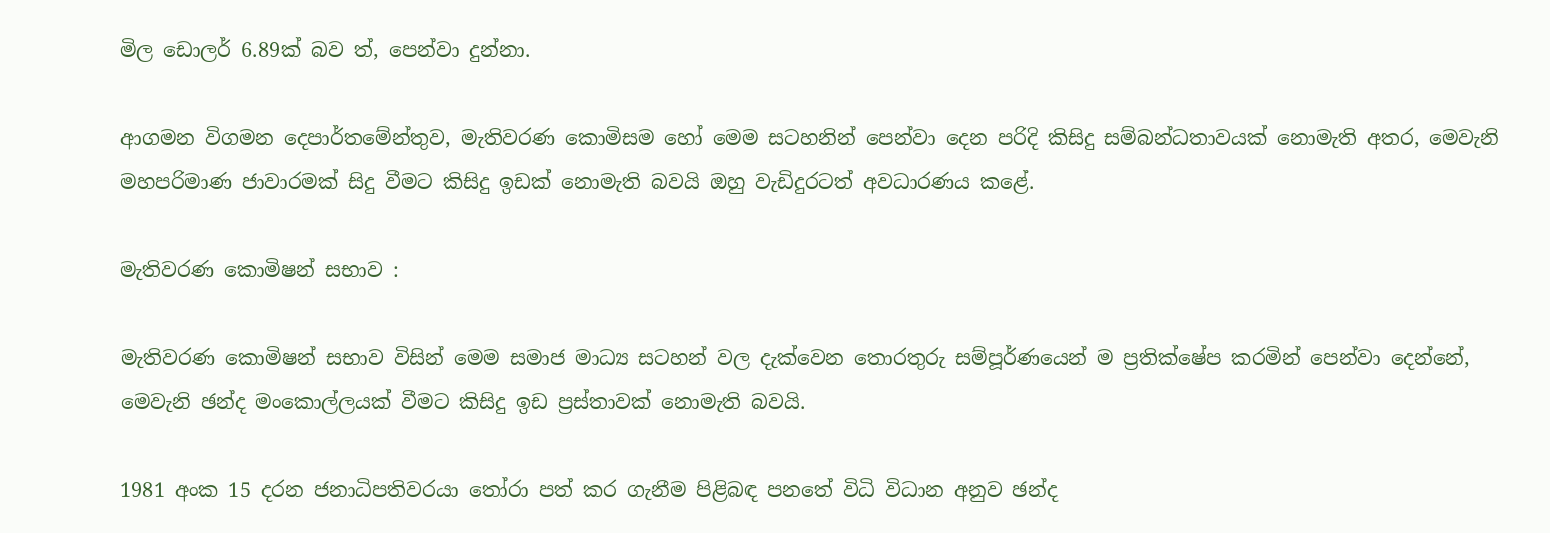මිල ඩොලර් 6.89ක් බව ත්, පෙන්වා දුන්නා.

ආගමන විගමන දෙපාර්තමේන්තුව, මැතිවරණ කොමිසම හෝ මෙම සටහනින් පෙන්වා දෙන පරිදි කිසිදු සම්බන්ධතාවයක් නොමැති අතර, මෙවැනි මහපරිමාණ ජාවාරමක් සිදු වීමට කිසිදු ඉඩක් නොමැති බවයි ඔහු වැඩිදුරටත් අවධාරණය කළේ.

මැතිවරණ කොමිෂන් සභාව :

මැතිවරණ කොමිෂන් සභාව විසින් මෙම සමාජ මාධ්‍ය සටහන් වල දැක්වෙන තොරතුරු සම්පූර්ණයෙන් ම ප්‍රතික්ෂේප කරමින් පෙන්වා දෙන්නේ, මෙවැනි ඡන්ද මංකොල්ලයක් වීමට කිසිදු ඉඩ ප්‍රස්තාවක් නොමැති බවයි.

1981 අංක 15 දරන ජනාධිපතිවරයා තෝරා පත් කර ගැනීම පිළිබඳ පනතේ විධි විධාන අනුව ඡන්ද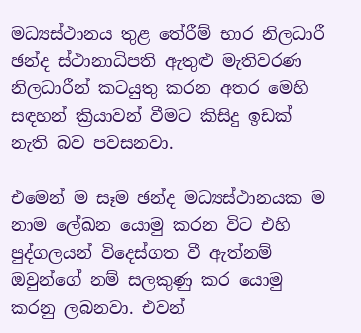මධ්‍යස්ථානය තුළ තේරීම් භාර නිලධාරී ඡන්ද ස්ථානාධිපති ඇතුළු මැතිවරණ නිලධාරීන් කටයුතු කරන අතර මෙහි සඳහන් ක්‍රියාවන් වීමට කිසිදු ඉඩක් නැති බව පවසනවා.

එමෙන් ම සෑම ඡන්ද මධ්‍යස්ථානයක ම නාම ලේඛන යොමු කරන විට එහි පුද්ගලයන් විදෙස්ගත වී ඇත්නම් ඔවුන්ගේ නම් සලකුණු කර යොමු කරනු ලබනවා. එවන්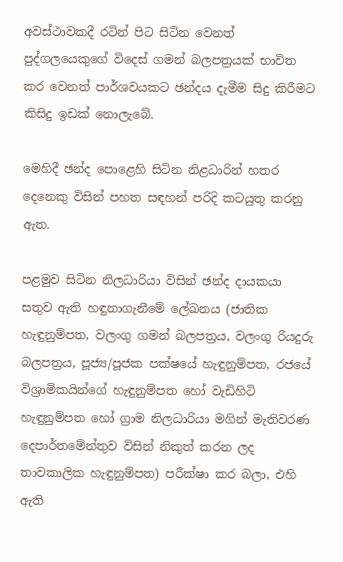අවස්ථාවකදී රටින් පිට සිටින වෙනත් පුද්ගලයෙකුගේ විදෙස් ගමන් බලපත්‍රයක් භාවිත කර වෙනත් පාර්ශවයකට ඡන්දය දැමීම සිදු කිරීමට කිසිදු ඉඩක් නොලැබේ.

මෙහිදී ඡන්ද පොළෙහි සිටින නිළධාරින් හතර දෙනෙකු විසින් පහත සඳහන් පරිදි කටයුතු කරනු ඇත.

පළමුව සිටින නිලධාරියා විසින් ඡන්ද දායකයා සතුව ඇති හඳුනාගැනීමේ ලේඛනය (ජාතික හැඳුනුම්පත, වලංගු ගමන් බලපත්‍රය, වලංගු රියදුරු බලපත්‍රය, පූජ්‍ය/පූජක පක්ෂයේ හැඳුනුම්පත, රජයේ විශ්‍රාමිකයින්ගේ හැඳුනුම්පත හෝ වැඩිහිටි හැඳුනුම්පත හෝ ග්‍රාම නිලධාරියා මගින් මැතිවරණ දෙපාර්තමේන්තුව විසින් නිකුත් කරන ලද තාවකාලික හැඳුනුම්පත) පරීක්ෂා කර බලා, එහි ඇති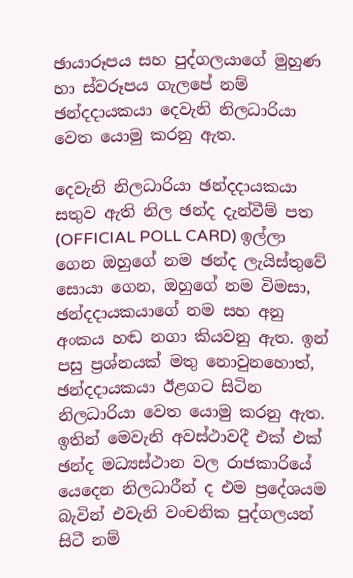ඡායාරූපය සහ පුද්ගලයාගේ මුහුණ හා ස්වරූපය ගැලපේ නම් ඡන්දදායකයා දෙවැනි නිලධාරියා වෙත යොමු කරනු ඇත.

දෙවැනි නිලධාරියා ඡන්දදායකයා සතුව ඇති නිල ඡන්ද දැන්වීම් පත (OFFICIAL POLL CARD) ඉල්ලා ගෙන ඔහුගේ නම ඡන්ද ලැයිස්තුවේ සොයා ගෙන, ඔහුගේ නම විමසා, ඡන්දදායකයාගේ නම සහ අනු අංකය හඬ නගා කියවනු ඇත. ඉන් පසු ප්‍රශ්නයක් මතු නොවුනහොත්, ඡන්දදායකයා ඊළගට සිටින නිලධාරියා වෙත යොමු කරනු ඇත. ඉතින් මෙවැනි අවස්ථාවදී එක් එක් ඡන්ද මධ්‍යස්ථාන වල රාජකාරියේ යෙදෙන නිලධාරීන් ද එම ප්‍රදේශයම බැවින් එවැනි වංචනික පුද්ගලයන් සිටී නම්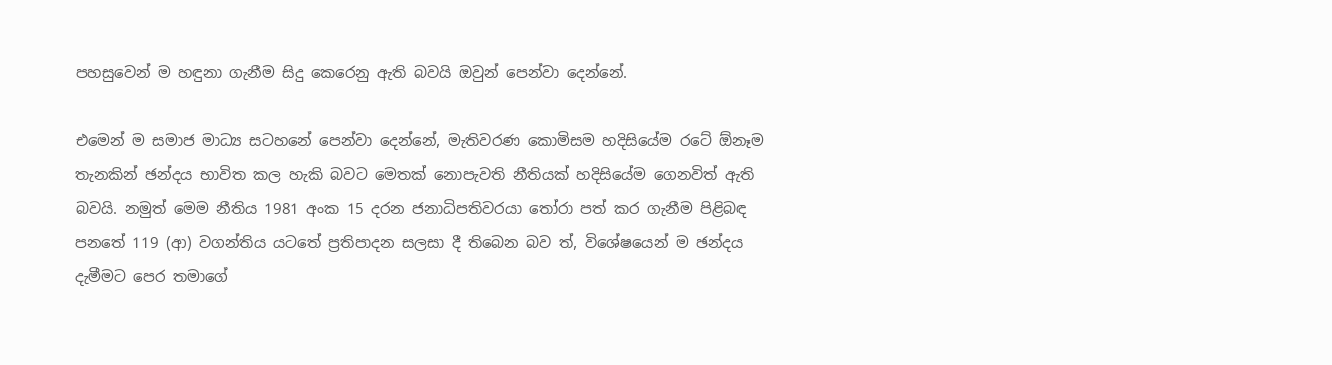පහසුවෙන් ම හඳුනා ගැනීම සිදු කෙරෙනු ඇති බවයි ඔවුන් පෙන්වා දෙන්නේ.

එමෙන් ම සමාජ මාධ්‍ය සටහනේ පෙන්වා දෙන්නේ, මැතිවරණ කොමිසම හදිසියේම රටේ ඕනෑම තැනකින් ඡන්දය භාවිත කල හැකි බවට මෙතක් නොපැවති නීතියක් හදිසියේම ගෙනවිත් ඇති බවයි. නමුත් මෙම නීතිය 1981 අංක 15 දරන ජනාධිපතිවරයා තෝරා පත් කර ගැනීම පිළිබඳ පනතේ 119 (ආ) වගන්තිය යටතේ ප්‍රතිපාදන සලසා දී තිබෙන බව ත්, විශේෂයෙන් ම ඡන්දය දැමීමට පෙර තමාගේ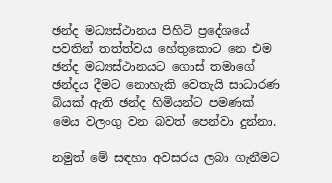ඡන්ද මධ්‍යස්ථානය පිහිටි ප්‍රදේශයේ පවතින් තත්ත්වය හේතුකොට නෙ එම ඡන්ද මධ්‍යස්ථානයට ගොස් තමාගේ ඡන්දය දීමට නොහැකි ‍වෙතැයි සාධාරණ බියක් ඇති ඡන්ද හිමියන්ට පමණක් මෙය වලංගු වන බවත් පෙන්වා දුන්නා.

නමුත් මේ සඳහා අවසරය ලබා ගැනීමට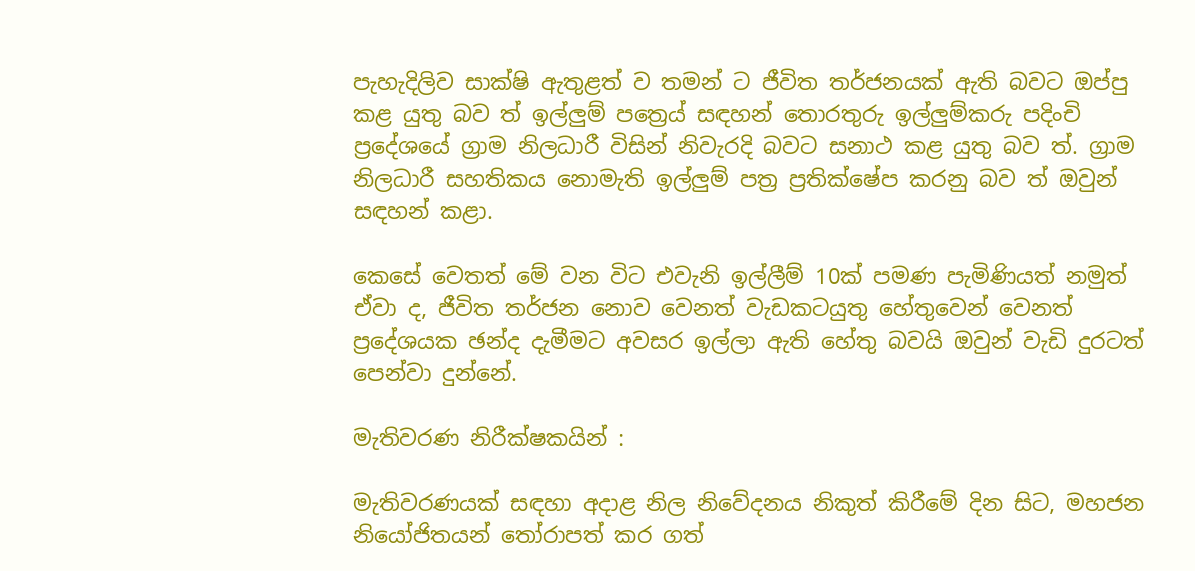පැහැදිලිව සාක්ෂි ඇතුළත් ව තමන් ට ජීවිත තර්ජනයක් ඇති බවට ඔප්පු කළ යුතු බව ත් ඉල්ලුම් පත්‍රෙය් සඳහන් තොරතුරු ඉල්ලුම්කරු පදිංචි ප්‍රදේශයේ ග්‍රාම නිලධාරී විසින් නිවැරදි බවට සනාථ කළ යුතු බව ත්. ග්‍රාම නිලධාරී සහතිකය නොමැති ඉල්ලුම් පත්‍ර ප්‍රතික්ෂේප කරනු බව ත් ඔවුන් සඳහන් කළා.

කෙසේ වෙතත් මේ වන විට එවැනි ඉල්ලීම් 10ක් පමණ පැමිණියත් නමුත් ඒවා ද, ජීවිත තර්ජන නොව වෙනත් වැඩකටයුතු හේතුවෙන් වෙනත් ප්‍රදේශයක ඡන්ද දැමීමට අවසර ඉල්ලා ඇති හේතු බවයි ඔවුන් වැඩි දුරටත් පෙන්වා දුන්නේ.

මැතිවරණ නිරීක්ෂකයින් :

මැතිවරණයක් සඳහා අදාළ නිල නිවේදනය නිකුත් කිරීමේ දින සිට, මහජන නියෝජිතයන් තෝරාපත් කර ගත්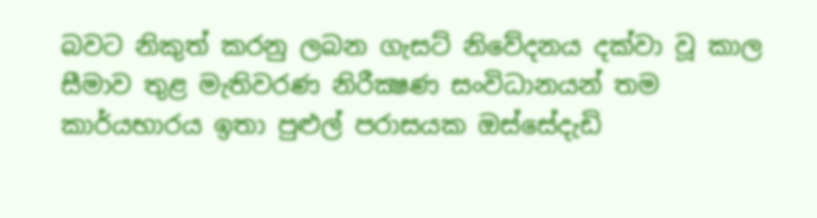බවට නිකුත් කරනු ලබන ගැසට් නිවේදනය දක්වා වූ කාල සීමාව තුළ මැතිවරණ නිරීක්‍ෂණ සංවිධානයන් තම කාර්යභාරය ඉතා පුළුල් පරාසයක ඔස්සේදැඩි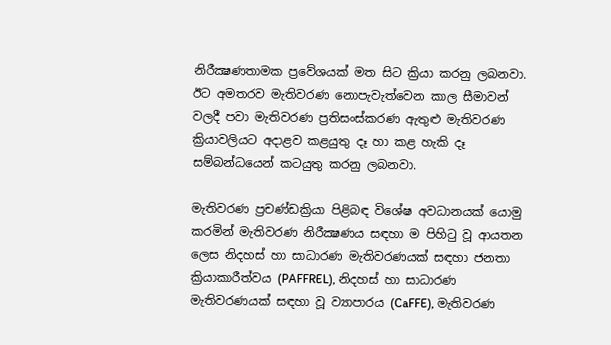නිරීක්‍ෂණතාමක ප්‍රවේශයක් මත සිට ක්‍රියා කරනු ලබනවා. ඊට අමතරව මැතිවරණ නොපැවැත්වෙන කාල සීමාවන් වලදී පවා මැතිවරණ ප්‍රතිසංස්කරණ ඇතුළු මැතිවරණ ක්‍රියාවලියට අදාළව කළයුතු දෑ හා කළ හැකි දෑ සම්බන්ධයෙන් කටයුතු කරනු ලබනවා.

මැතිවරණ ප්‍රචණ්ඩක්‍රියා පිළිබඳ විශේෂ අවධානයක් යොමු කරමින් මැතිවරණ නිරීක්‍ෂණය සඳහා ම පිහිටු වූ ආයතන ලෙස නිදහස් හා සාධාරණ මැතිවරණයක් සඳහා ජනතා ක්‍රියාකාරීත්වය (PAFFREL), නිදහස් හා සාධාරණ මැතිවරණයක් සඳහා වූ ව්‍යාපාරය (CaFFE), මැතිවරණ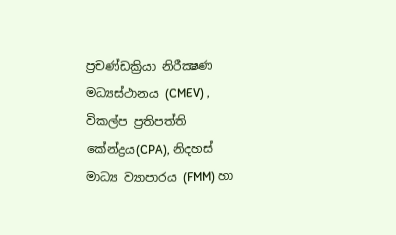ප්‍රචණ්ඩක්‍රියා නිරීක්‍ෂණ මධ්‍යස්ථානය (CMEV) , විකල්ප ප්‍රතිපත්ති කේන්ද්‍රය(CPA), නිදහස් මාධ්‍ය ව්‍යාපාරය (FMM) හා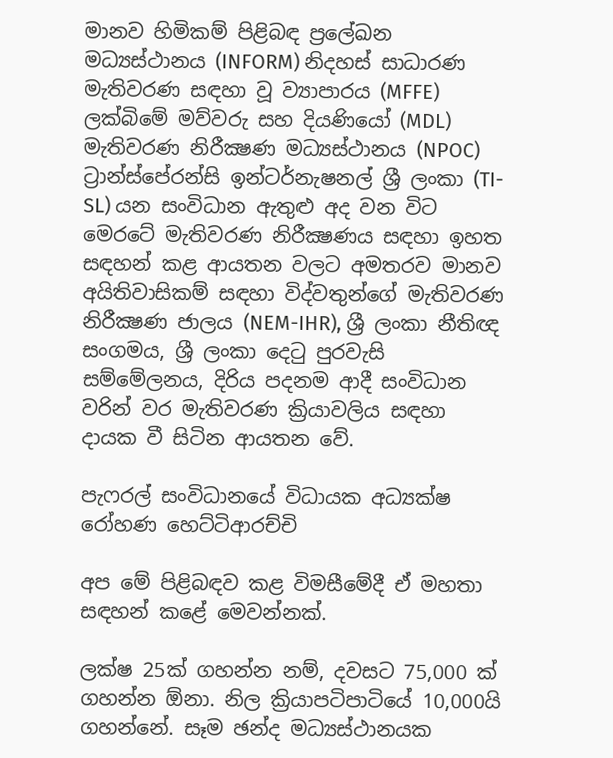මානව හිමිකම් පිළිබඳ ප්‍රලේඛන මධ්‍යස්ථානය (INFORM) නිදහස් සාධාරණ මැතිවරණ සඳහා වූ ව්‍යාපාරය (MFFE) ලක්බිමේ මව්වරු සහ දියණියෝ (MDL) මැතිවරණ නිරීක්‍ෂණ මධ්‍යස්ථානය (NPOC) ට්‍රාන්ස්පේරන්සි ඉන්ටර්නැෂනල් ශ්‍රී ලංකා (TI-SL) යන සංවිධාන ඇතුළු අද වන විට මෙරටේ මැතිවරණ නිරීක්‍ෂණය සඳහා ඉහත සඳහන් කළ ආයතන වලට අමතරව මානව අයිතිවාසිකම් සඳහා විද්වතුන්ගේ මැතිවරණ නිරීක්‍ෂණ ජාලය (NEM-IHR), ශ්‍රී ලංකා නීතිඥ සංගමය, ශ්‍රී ලංකා දෙටු පුරවැසි සම්මේලනය, දිරිය පදනම ආදී සංවිධාන වරින් වර මැතිවරණ ක්‍රියාවලිය සඳහා දායක වී සිටින ආයතන වේ.

පැෆරල් සංවිධානයේ විධායක අධ්‍යක්ෂ රෝහණ හෙට්ටිආරච්චි

අප මේ පිළිබඳව කළ විමසීමේදී ඒ මහතා සඳහන් කළේ මෙවන්නක්.

ලක්ෂ 25ක් ගහන්න නම්, දවසට 75,000 ක් ගහන්න ඕනා. නිල ක්‍රියාපටිපාටියේ 10,000යි ගහන්නේ. සෑම ඡන්ද මධ්‍යස්ථානයක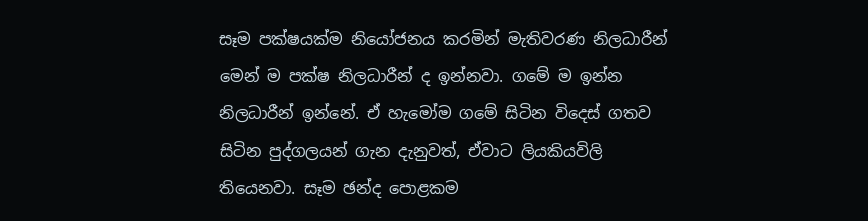සෑම පක්ෂයක්ම නියෝජනය කරමින් මැතිවරණ නිලධාරීන් මෙන් ම පක්ෂ නිලධාරීන් ද ඉන්නවා. ගමේ ම ඉන්න නිලධාරීන් ඉන්නේ. ඒ හැමෝම ගමේ සිටින විදෙස් ගතව සිටින පුද්ගලයන් ගැන දැනුවත්, ඒවාට ලියකියවිලි තියෙනවා. සෑම ඡන්ද පොළකම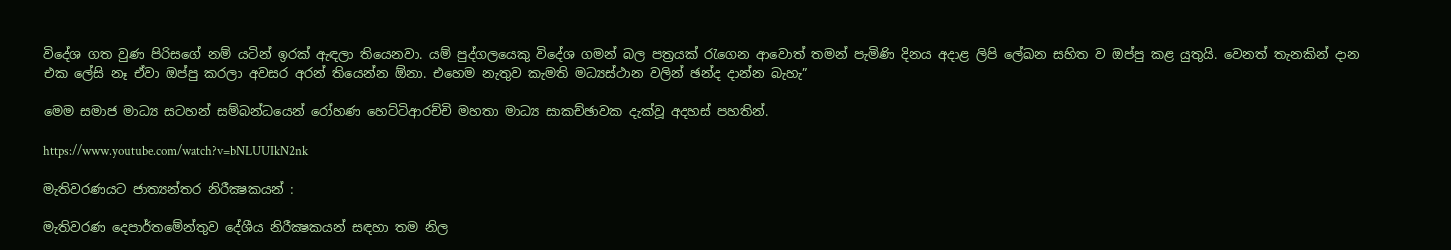විදේශ ගත වුණ පිරිසගේ නම් යටින් ඉරක් ඇඳලා තියෙනවා. යම් පුද්ගලයෙකු විදේශ ගමන් බල පත්‍රයක් රැගෙන ආවොත් තමන් පැමිණි දිනය අදාළ ලිපි ලේඛන සහිත ව ඔප්පු කළ යුතුයි. වෙනත් තැනකින් දාන එක ලේසි නෑ ඒවා ඔප්පු කරලා අවසර අරන් තියෙන්න ඕනා. එහෙම නැතුව කැමති මධ්‍යස්ථාන වලින් ඡන්ද දාන්න බැහැ”

මෙම සමාජ මාධ්‍ය සටහන් සම්බන්ධයෙන් රෝහණ හෙට්ටිආරච්චි මහතා මාධ්‍ය සාකච්ඡාවක දැක්වූ අදහස් පහතින්.

https://www.youtube.com/watch?v=bNLUUIkN2nk

මැතිවරණයට ජාත්‍යන්තර නිරීක්‍ෂකයන් :

මැතිවරණ දෙපාර්තමේන්තුව දේශීය නිරීක්‍ෂකයන් සඳහා තම නිල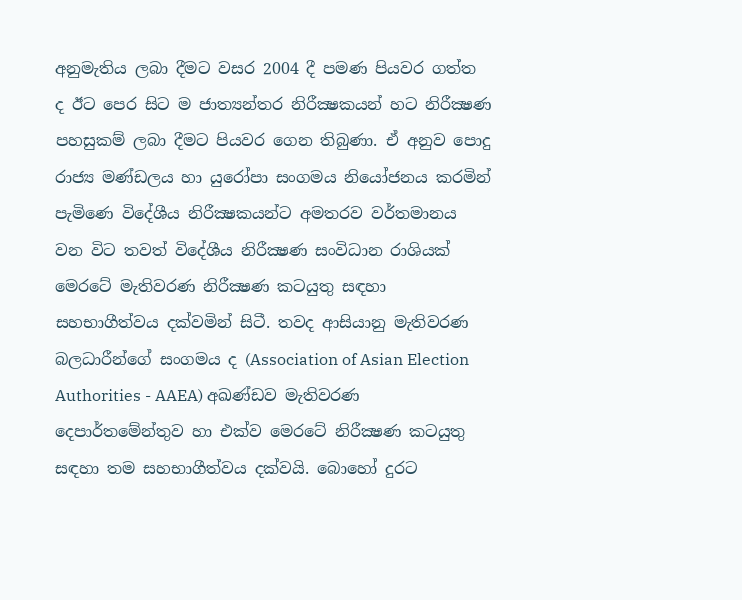අනුමැතිය ලබා දීමට වසර 2004 දී පමණ පියවර ගත්ත ද ඊට පෙර සිට ම ජාත්‍යන්තර නිරීක්‍ෂකයන් හට නිරීක්‍ෂණ පහසුකම් ලබා දීමට පියවර ගෙන තිබුණා. ඒ අනුව පොදු රාජ්‍ය මණ්ඩලය හා යුරෝපා සංගමය නියෝජනය කරමින් පැමිණෙ විදේශීය නිරීක්‍ෂකයන්ට අමතරව වර්තමානය වන විට තවත් විදේශීය නිරීක්‍ෂණ සංවිධාන රාශියක් මෙරටේ මැතිවරණ නිරීක්‍ෂණ කටයුතු සඳහා සහභාගීත්වය දක්වමින් සිටී. තවද ආසියානු මැතිවරණ බලධාරීන්ගේ සංගමය ද (Association of Asian Election Authorities - AAEA) අඛණ්ඩව මැතිවරණ දෙපාර්තමේන්තුව හා එක්ව මෙරටේ නිරීක්‍ෂණ කටයුතු සඳහා තම සහභාගීත්වය දක්වයි. බොහෝ දුරට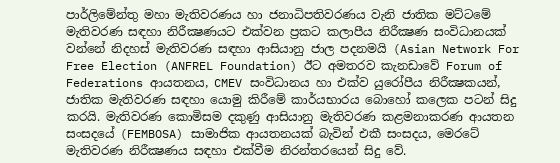පාර්ලිමේන්තු මහා මැතිවරණය හා ජනාධිපතිවරණය වැනි ජාතික මට්ටමේ මැතිවරණ සඳහා නිරීක්‍ෂණයට එක්වන ප්‍රකට කලාපීය නිරීක්‍ෂණ සංවිධානයක් වන්නේ නිදහස් මැතිවරණ සඳහා ආසියානු ජාල පදනමයි (Asian Network For Free Election (ANFREL Foundation) ඊට අමතරව කැනඩාවේ Forum of Federations ආයතනය, CMEV සංවිධානය හා එක්ව යුරෝපීය නිරීක්‍ෂකයන්, ජාතික මැතිවරණ සඳහා යොමු කිරීමේ කාර්යභාරය බොහෝ කලෙක පටන් සිදු කරයි. මැතිවරණ කොමිසම දකුණු ආසියානු මැතිවරණ කළමනාකරණ ආයතන සංසදයේ (FEMBOSA) සාමාජික ආයතනයක් බැවින් එකී සංසදය, මෙරටේ මැතිවරණ නිරීක්‍ෂණය සඳහා එක්වීම නිරන්තරයෙන් සිදු වේ.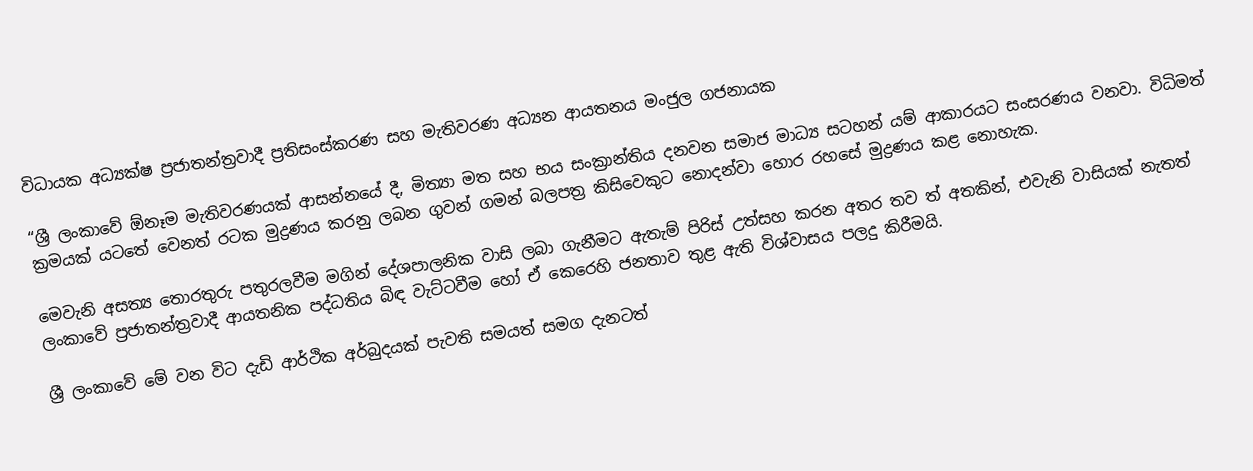විධායක අධ්‍යක්ෂ ප්‍රජාතන්ත්‍රවාදී ප්‍රතිසංස්කරණ සහ මැතිවරණ අධ්‍යන ආයතනය මංජුල ගජනායක

“ශ්‍රී ලංකාවේ ඕනෑම මැතිවරණයක් ආසන්නයේ දී, මිත්‍යා මත සහ භය සංක්‍රාන්තිය දනවන සමාජ මාධ්‍ය සටහන් යම් ආකාරයට සංසරණය වනවා. විධිමත් ක්‍රමයක් යටතේ වෙනත් රටක මුද්‍රණය කරනු ලබන ගුවන් ගමන් බලපත්‍ර කිසිවෙකුට නොදන්වා හොර රහසේ මුද්‍රණය කළ නොහැක.

මෙවැනි අසත්‍ය තොරතුරු පතුරලවීම මගින් දේශපාලනික වාසි ලබා ගැනීමට ඇතැම් පිරිස් උත්සහ කරන අතර තව ත් අතකින්, එවැනි වාසියක් නැතත් ලංකාවේ ප්‍රජාතන්ත්‍රවාදී ආයතනික පද්ධතිය බිඳ වැට්ටවීම හෝ ඒ කෙරෙහි ජනතාව තුළ ඇති විශ්වාසය පලදු කිරීමයි.

ශ්‍රී ලංකාවේ මේ වන විට දැඩි ආර්ථික අර්බුදයක් පැවති සමයත් සමග දැනටත්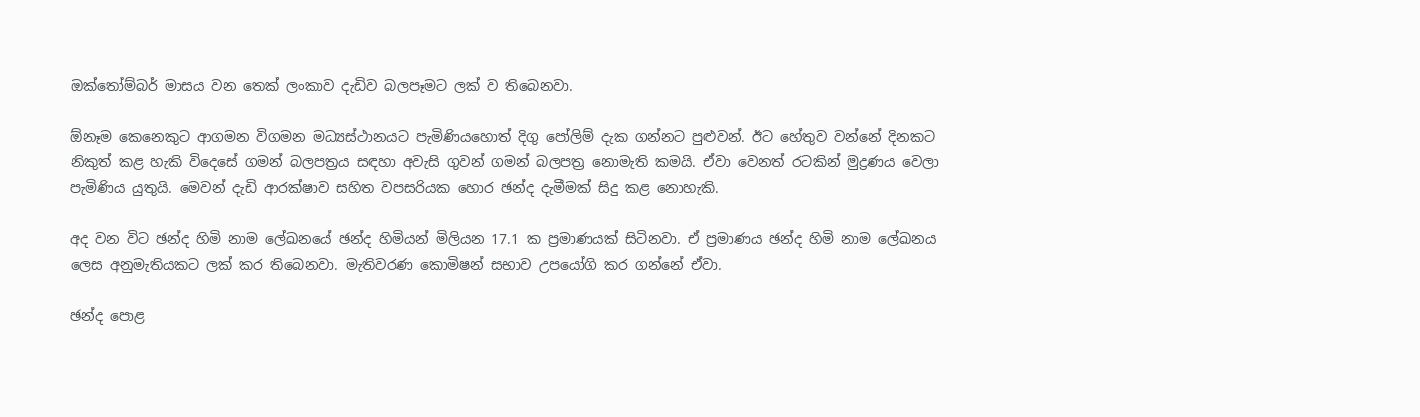ඔක්තෝම්බර් මාසය වන තෙක් ලංකාව දැඩිව බලපෑමට ලක් ව තිබෙනවා.

ඕනෑම කෙනෙකුට ආගමන විගමන මධ්‍යස්ථානයට පැමිණියහොත් දිගු පෝලිම් දැක ගන්නට පුළුවන්. ඊට හේතුව වන්නේ දිනකට නිකුත් කළ හැකි විදෙසේ ගමන් බලපත්‍රය සඳහා අවැසි ගුවන් ගමන් බලපත්‍ර නොමැති කමයි. ඒවා වෙනත් රටකින් මුද්‍රණය වෙලා පැමිණිය යුතුයි. මෙවන් දැඩි ආරක්ෂාව සහිත වපසරියක හොර ඡන්ද දැමීමක් සිදු කළ නොහැකි.

අද වන විට ඡන්ද හිමි නාම ලේඛනයේ ඡන්ද හිමියන් මිලියන 17.1 ක ප්‍රමාණයක් සිටිනවා. ඒ ප්‍රමාණය ඡන්ද හිමි නාම ලේඛනය ලෙස අනුමැතියකට ලක් කර තිබෙනවා. මැතිවරණ කොමිෂන් සභාව උපයෝගි කර ගන්නේ ඒවා.

ඡන්ද පොළ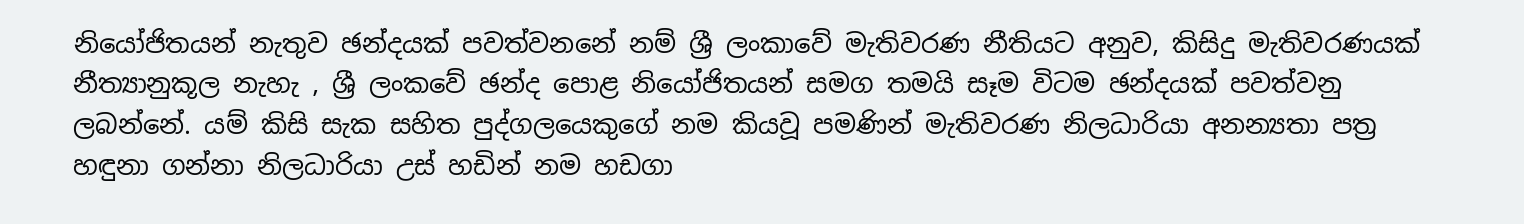නියෝජිතයන් නැතුව ඡන්දයක් පවත්වනනේ නම් ශ්‍රී ලංකාවේ මැතිවරණ නීතියට අනුව, කිසිදු මැතිවරණයක් නීත්‍යානුකූල නැහැ , ශ්‍රී ලංකවේ ඡන්ද පොළ නියෝජිතයන් සමග තමයි සෑම විටම ඡන්දයක් පවත්වනු ලබන්නේ. යම් කිසි සැක සහිත පුද්ගලයෙකුගේ නම කියවූ පමණින් මැතිවරණ නිලධාරියා අනන්‍යතා පත්‍ර හඳුනා ගන්නා නිලධාරියා උස් හඩින් නම හඩගා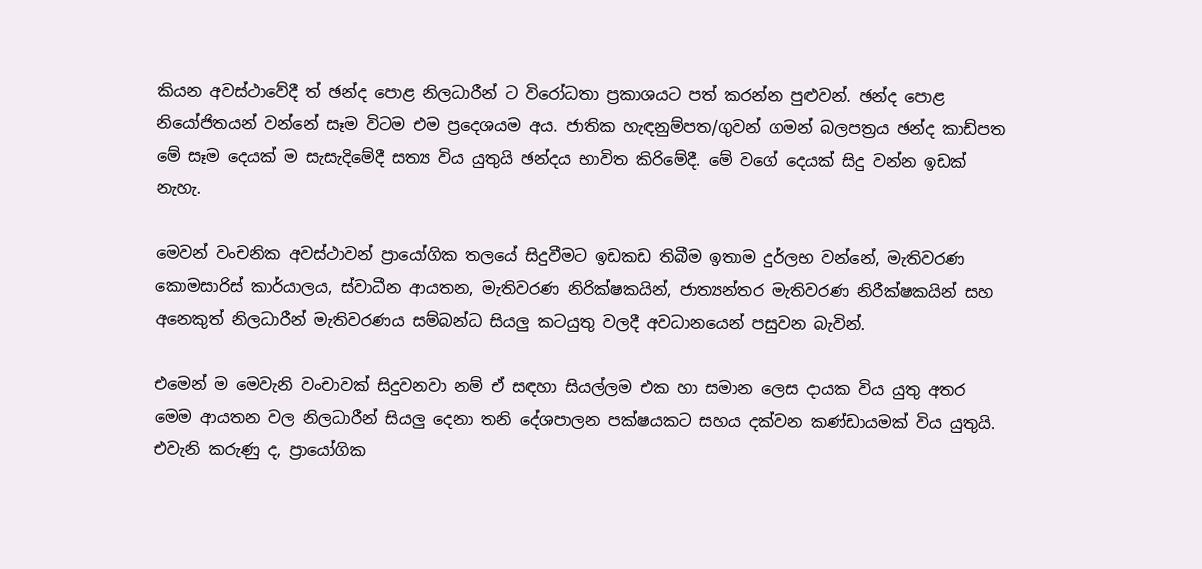කියන අවස්ථාවේදී ත් ඡන්ද පොළ නිලධාරීන් ට විරෝධතා ප්‍රකාශයට පත් කරන්න පුළුවන්. ඡන්ද පොළ නියෝජිතයන් වන්නේ සෑම විටම එම ප්‍රදෙශයම අය. ජාතික හැඳනුම්පත/ගුවන් ගමන් බලපත්‍රය ඡන්ද කාඩ්පත මේ සෑම දෙයක් ම සැසැදිමේදී සත්‍ය විය යුතුයි ඡන්දය භාවිත කිරිමේදී. මේ වගේ දෙයක් සිදු වන්න ඉඩක් නැහැ.

මෙවන් වංචනික අවස්ථාවන් ප්‍රායෝගික තලයේ සිදුවීමට ඉඩකඩ තිබීම ඉතාම දුර්ලභ වන්නේ, මැතිවරණ කොමසාරිස් කාර්යාලය, ස්වාධීන ආයතන, මැතිවරණ නිරික්ෂකයින්, ජාත්‍යන්තර මැතිවරණ නිරීක්ෂකයින් සහ අනෙකුත් නිලධාරීන් මැතිවරණය සම්බන්ධ සියලු කටයුතු වලදී අවධානයෙන් පසුවන බැවින්.

එමෙන් ම මෙවැනි වංචාවක් සිදුවනවා නම් ඒ සඳහා සියල්ලම එක හා සමාන ලෙස දායක විය යුතු අතර මෙම ආයතන වල නිලධාරීන් සියලු දෙනා තනි දේශපාලන පක්ෂයකට සහය දක්වන කණ්ඩායමක් විය යුතුයි. එවැනි කරුණු ද, ප්‍රායෝගික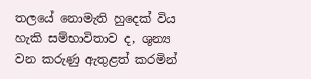තලයේ නොමැති හුදෙක් විය හැකි සම්භාවිතාව ද, ශුන්‍ය වන කරුණු ඇතුළත් කරමින්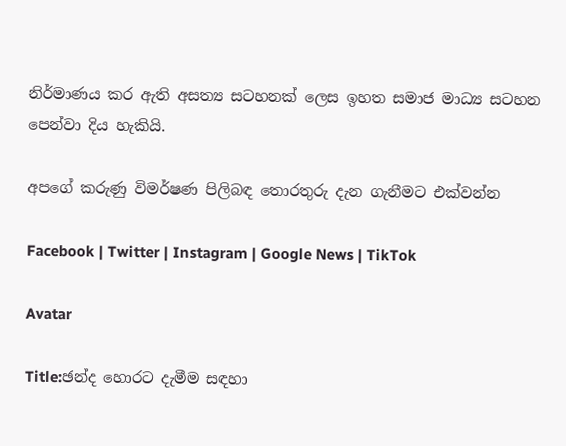නිර්මාණය කර ඇති අසත්‍ය සටහනක් ලෙස ඉහත සමාජ මාධ්‍ය සටහන පෙන්වා දිය හැකියි.

අපගේ කරුණු විමර්ෂණ පිලිබඳ තොරතුරු දැන ගැනීමට එක්වන්න

Facebook | Twitter | Instagram | Google News | TikTok

Avatar

Title:ඡන්ද හොරට දැමීම සඳහා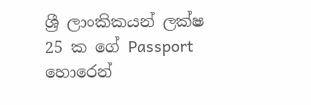ශ්‍රී ලාංකිකයන් ලක්ෂ 25 ක ගේ Passport හොරෙන්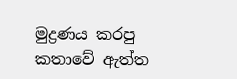මුද්‍රණය කරපු කතාවේ ඇත්ත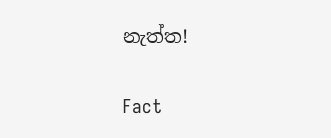නැත්ත!

Fact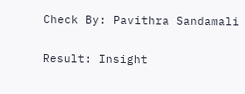Check By: Pavithra Sandamali

Result: Insight